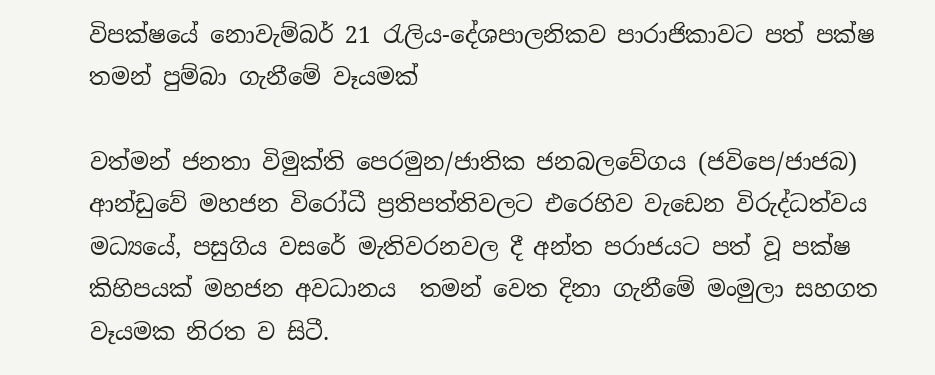විපක්ෂයේ නොවැම්බර් 21 රැලිය-දේශපාලනිකව පාරාජිකාවට පත් පක්ෂ තමන් පුම්බා ගැනීමේ වෑයමක්

වත්මන් ජනතා විමුක්ති පෙරමුන/ජාතික ජනබලවේගය (ජවිපෙ/ජාජබ) ආන්ඩුවේ මහජන විරෝධී ප්‍රතිපත්තිවලට එරෙහිව වැඩෙන විරුද්ධත්වය මධ්‍යයේ, පසුගිය වසරේ මැතිවරනවල දී අන්ත පරාජයට පත් වූ පක්ෂ කිහිපයක් මහජන අවධානය  තමන් වෙත දිනා ගැනීමේ මංමුලා සහගත වෑයමක නිරත ව සිටී.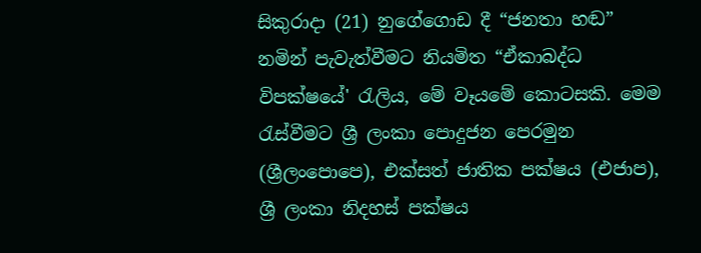සිකුරාදා (21) නුගේගොඩ දී “ජනතා හඬ” නමින් පැවැත්වීමට නියමිත “ඒකාබද්ධ විපක්ෂයේ' රැලිය, මේ වෑයමේ කොටසකි. මෙම රැස්වීමට ශ්‍රී ලංකා පොදුජන පෙරමුන (ශ්‍රීලංපොපෙ), එක්සත් ජාතික පක්ෂය (එජාප), ශ්‍රී ලංකා නිදහස් පක්ෂය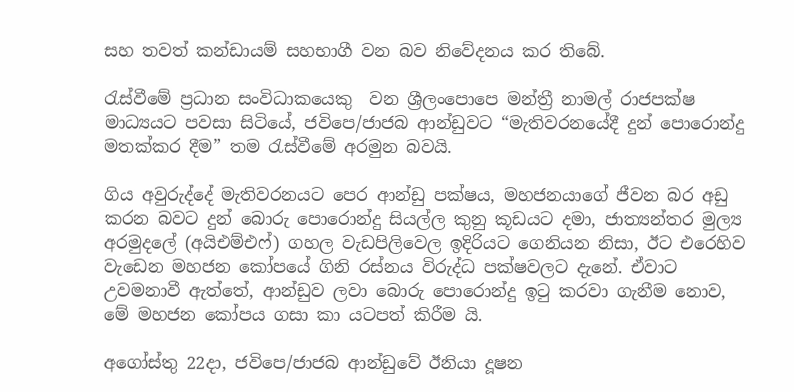සහ තවත් කන්ඩායම් සහභාගී වන බව නිවේදනය කර තිබේ.

රැස්වීමේ ප්‍රධාන සංවිධාකයෙකු  වන ශ්‍රීලංපොපෙ මන්ත්‍රී නාමල් රාජපක්ෂ මාධ්‍යයට පවසා සිටියේ, ජවිපෙ/ජාජබ ආන්ඩුවට “මැතිවරනයේදී දුන් පොරොන්දු මතක්කර දීම” තම රැස්වීමේ අරමුන බවයි.

ගිය අවුරුද්දේ මැතිවරනයට පෙර ආන්ඩු පක්ෂය, මහජනයාගේ ජීවන බර අඩු කරන බවට දුන් බොරු පොරොන්දු සියල්ල කුනු කූඩයට දමා, ජාත්‍යන්තර මුල්‍ය අරමුදලේ (අයිඑම්එෆ්) ගහල වැඩපිලිවෙල ඉදිරියට ගෙනියන නිසා, ඊට එරෙහිව වැඩෙන මහජන කෝපයේ ගිනි රස්නය විරුද්ධ පක්ෂවලට දැනේ. ඒවාට උවමනාවී ඇත්තේ, ආන්ඩුව ලවා බොරු පොරොන්දු ඉටු කරවා ගැනීම නොව, මේ මහජන කෝපය ගසා කා යටපත් කිරීම යි.

අගෝස්තු 22දා, ජවිපෙ/ජාජබ ආන්ඩුවේ ඊනියා දූෂන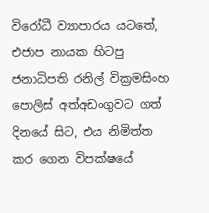විරෝධී ව්‍යාපාරය යටතේ, එජාප නායක හිටපු ජනාධිපති රනිල් වික්‍රමසිංහ පොලිස් අත්අඩංගුවට ගත් දිනයේ සිට, එය නිමිත්ත කර ගෙන විපක්ෂයේ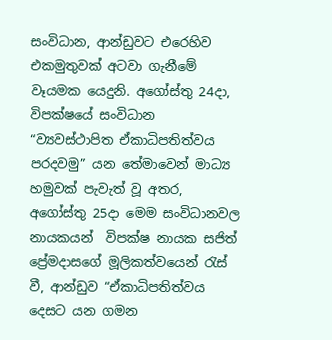සංවිධාන, ආන්ඩුවට එරෙහිව එකමුතුවක් අටවා ගැනීමේ වෑයමක යෙදුනි. අගෝස්තු 24දා, විපක්ෂයේ සංවිධාන “ව්‍යවස්ථාපිත ඒකාධිපතිත්වය පරදවමු” යන තේමාවෙන් මාධ්‍ය හමුවක් පැවැත් වූ අතර, අගෝස්තු 25දා මෙම සංවිධානවල නායකයන්  විපක්ෂ නායක සජිත් ප්‍රේමදාසගේ මූලිකත්වයෙන් රැස් වී, ආන්ඩුව “ඒකාධිපතිත්වය දෙසට යන ගමන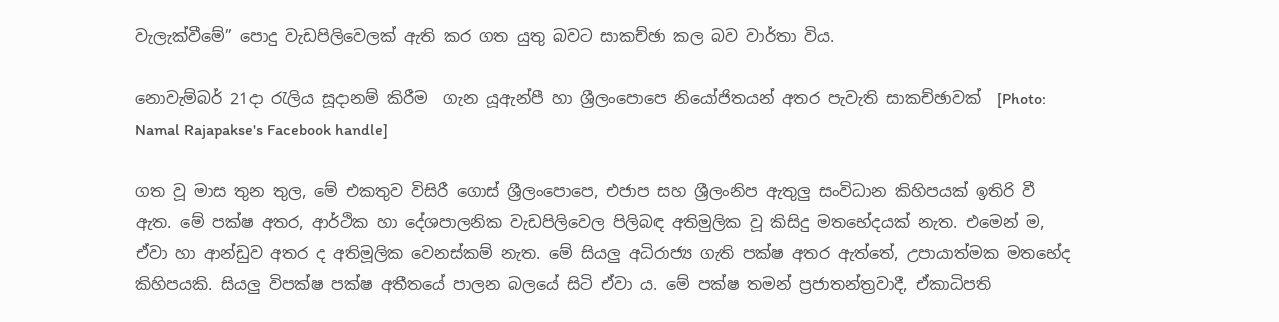වැලැක්වීමේ” පොදු වැඩපිලිවෙලක් ඇති කර ගත යුතු බවට සාකච්ඡා කල බව වාර්තා විය.

නොවැම්බර් 21දා රැලිය සූදානම් කිරීම  ගැන යූඇන්පී හා ශ්‍රීලංපොපෙ නියෝජිතයන් අතර පැවැති සාකච්ඡාවක්  [Photo: Namal Rajapakse's Facebook handle]

ගත වූ මාස තුන තුල, මේ එකතුව විසිරී ගොස් ශ්‍රීලංපොපෙ, එජාප සහ ශ්‍රීලංනිප ඇතුලු සංවිධාන කිහිපයක් ඉතිරි වී ඇත. මේ පක්ෂ අතර, ආර්ථික හා දේශපාලනික වැඩපිලිවෙල පිලිබඳ අතිමුලික වූ කිසිදු මතභේදයක් නැත. එමෙන් ම, ඒවා හා ආන්ඩුව අතර ද අතිමූලික වෙනස්කම් නැත. මේ සියලු අධිරාජ්‍ය ගැති පක්ෂ අතර ඇත්තේ, උපායාත්මක මතභේද කිහිපයකි. සියලු විපක්ෂ පක්ෂ අතීතයේ පාලන බලයේ සිටි ඒවා ය. මේ පක්ෂ තමන් ප්‍රජාතන්ත්‍රවාදී, ඒකාධිපති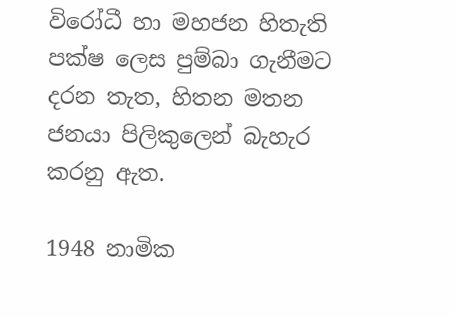විරෝධී හා මහජන හිතැති පක්ෂ ලෙස පුම්බා ගැනීමට දරන තැත, හිතන මතන ජනයා පිලිකුලෙන් බැහැර කරනු ඇත.

1948 නාමික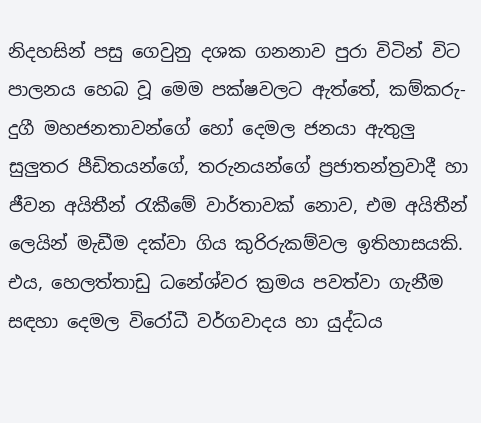නිදහසින් පසු ගෙවුනු දශක ගනනාව පුරා විටින් විට පාලනය හෙබ වූ මෙම පක්ෂවලට ඇත්තේ, කම්කරු-දුගී මහජනතාවන්ගේ හෝ දෙමල ජනයා ඇතුලු සුලුතර පීඩිතයන්ගේ, තරුනයන්ගේ ප්‍රජාතන්ත්‍රවාදී හා ජීවන අයිතීන් රැකීමේ වාර්තාවක් නොව, එම අයිතීන් ලෙයින් මැඩීම දක්වා ගිය කුරිරුකම්වල ඉතිහාසයකි. එය, හෙලත්තාඩු ධනේශ්වර ක්‍රමය පවත්වා ගැනීම සඳහා දෙමල විරෝධී වර්ගවාදය හා යුද්ධය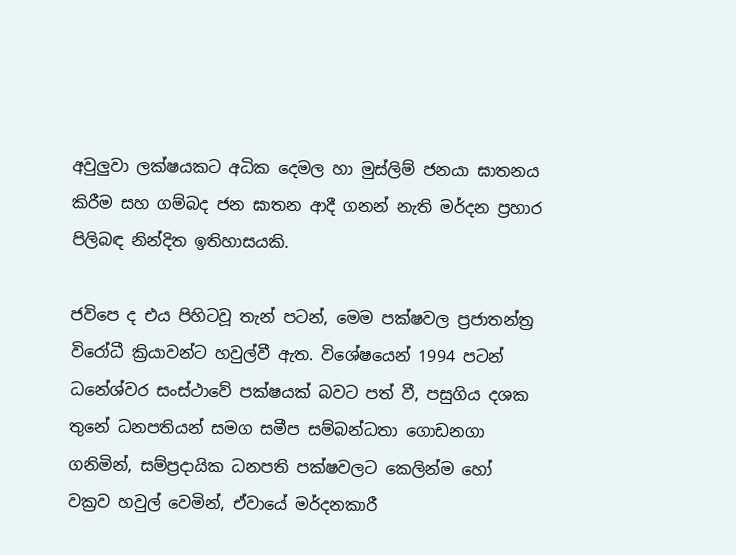අවුලුවා ලක්ෂයකට අධික දෙමල හා මුස්ලිම් ජනයා ඝාතනය කිරීම සහ ගම්බද ජන ඝාතන ආදී ගනන් නැති මර්දන ප්‍රහාර පිලිබඳ නින්දිත ඉතිහාසයකි.

ජවිපෙ ද එය පිහිටවූ තැන් පටන්, මෙම පක්ෂවල ප්‍රජාතන්ත්‍ර විරෝධී ක්‍රියාවන්ට හවුල්වී ඇත. විශේෂයෙන් 1994 පටන් ධනේශ්වර සංස්ථාවේ පක්ෂයක් බවට පත් වී, පසුගිය දශක තුනේ ධනපතියන් සමග සමීප සම්බන්ධතා ගොඩනගා ගනිමින්, සම්ප්‍රදායික ධනපති පක්ෂවලට කෙලින්ම හෝ වක්‍රව හවුල් වෙමින්, ඒවායේ මර්දනකාරී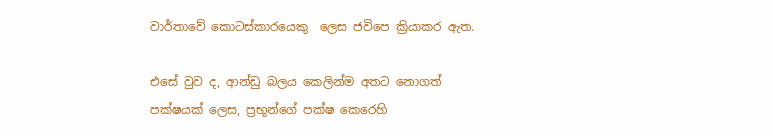වාර්තාවේ කොටස්කාරයෙකු  ලෙස ජවිපෙ ක්‍රියාකර ඇත.

එසේ වුව ද, ආන්ඩු බලය කෙලින්ම අතට නොගත් පක්ෂයක් ලෙස, ප්‍රභූන්ගේ පක්ෂ කෙරෙහි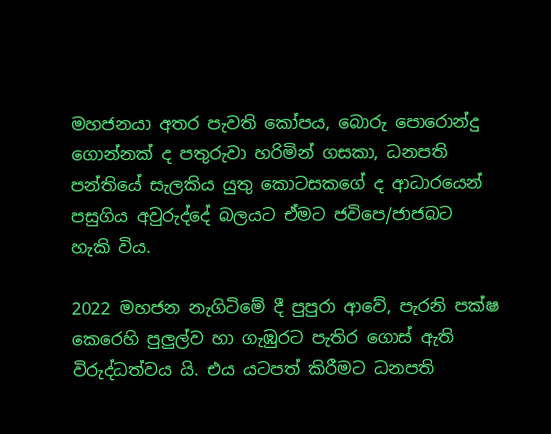මහජනයා අතර පැවති කෝපය, බොරු පොරොන්දු ගොන්නක් ද පතුරුවා හරිමින් ගසකා, ධනපති පන්තියේ සැලකිය යුතු කොටසකගේ ද ආධාරයෙන් පසුගිය අවුරුද්දේ බලයට ඒමට ජවිපෙ/ජාජබට  හැකි විය.

2022 මහජන නැගිටිමේ දී පුපුරා ආවේ, පැරනි පක්ෂ කෙරෙහි පුලුල්ව හා ගැඹුරට පැතිර ගොස් ඇති විරුද්ධත්වය යි. එය යටපත් කිරීමට ධනපති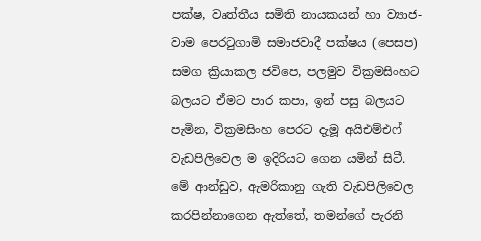පක්ෂ, වෘත්තීය සමිති නායකයන් හා ව්‍යාජ-වාම පෙරටුගාමි සමාජවාදී පක්ෂය (පෙසප) සමග ක්‍රියාකල ජවිපෙ, පලමුව වික්‍රමසිංහට බලයට ඒමට පාර කපා, ඉන් පසු බලයට පැමින, වික්‍රමසිංහ පෙරට දැමූ අයිඑම්එෆ් වැඩපිලිවෙල ම ඉදිරියට ගෙන යමින් සිටී. මේ ආන්ඩුව, ඇමරිකානු ගැති වැඩපිලිවෙල කරපින්නාගෙන ඇත්තේ, තමන්ගේ පැරනි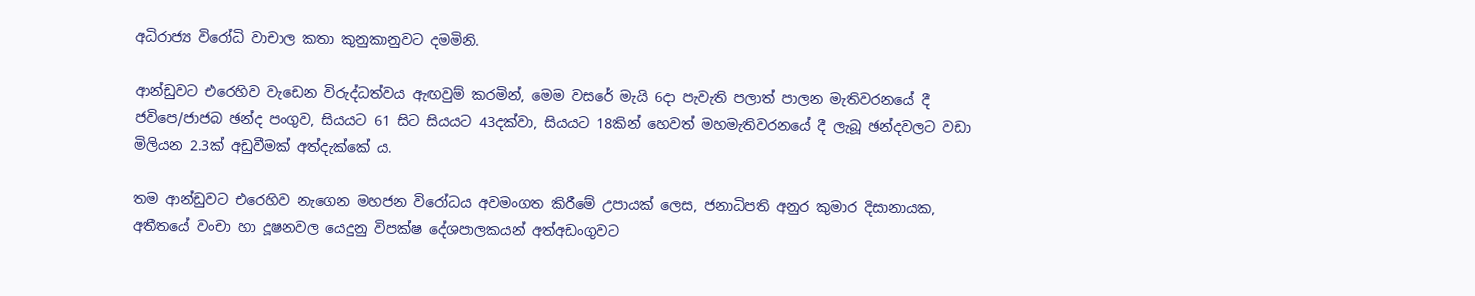අධිරාජ්‍ය විරෝධි වාචාල කතා කුනුකානුවට දමමිනි.

ආන්ඩුවට එරෙහිව වැඩෙන විරුද්ධත්වය ඇඟවුම් කරමින්, මෙම වසරේ මැයි 6දා පැවැති පලාත් පාලන මැතිවරනයේ දී ජවිපෙ/ජාජබ ඡන්ද පංගුව, සියයට 61 සිට සියයට 43දක්වා, සියයට 18කින් හෙවත් මහමැතිවරනයේ දී ලැබූ ඡන්දවලට වඩා මිලියන 2.3ක් අඩුවීමක් අත්දැක්කේ ය.

තම ආන්ඩුවට එරෙහිව නැගෙන මහජන විරෝධය අවමංගත කිරීමේ උපායක් ලෙස, ජනාධිපති අනුර කුමාර දිසානායක, අතීතයේ වංචා හා දූෂනවල යෙදුනු විපක්ෂ දේශපාලකයන් අත්අඩංගුවට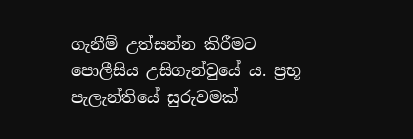ගැනීම් උත්සන්න කිරීමට පොලීසිය උසිගැන්වුයේ ය. ප්‍රභූ පැලැන්තියේ සුරුවමක්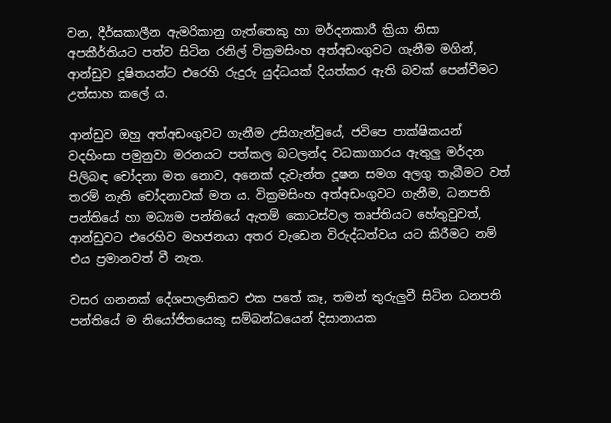වන, දීර්ඝකාලීන ඇමරිකානු ගැත්තෙකු හා මර්දනකාරී ක්‍රියා නිසා අපකීර්තියට පත්ව සිටින රනිල් වික්‍රමසිංහ අත්අඩංගුවට ගැනීම මගින්, ආන්ඩුව දූෂිතයන්ට එරෙහි රුදුරු යුද්ධයක් දියත්කර ඇති බවක් පෙන්වීමට උත්සාහ කලේ ය.

ආන්ඩුව ඔහු අත්අඩංගුවට ගැනීම උසිගැන්වුයේ, ජවිපෙ පාක්ෂිකයන් වදහිංසා පමුනුවා මරනයට පත්කල බටලන්ද වධකාගාරය ඇතුලු මර්දන පිලිබඳ චෝදනා මත නොව, අනෙක් දැවැන්ත දූෂන සමග අලගු තැබීමට වත් තරම් නැති චෝදනාවක් මත ය. වික්‍රමසිංහ අත්අඩංගුවට ගැනීම, ධනපති පන්තියේ හා මධ්‍යම පන්තියේ ඇතම් කොටස්වල තෘප්තියට හේතුවුවත්, ආන්ඩුවට එරෙහිව මහජනයා අතර වැඩෙන විරුද්ධත්වය යට කිරීමට නම් එය ප්‍රමානවත් වී නැත.

වසර ගනනක් දේශපාලනිකව එක පතේ කෑ, තමන් තුරුලුවී සිටින ධනපති පන්තියේ ම නියෝජිතයෙකු සම්බන්ධයෙන් දිසානායක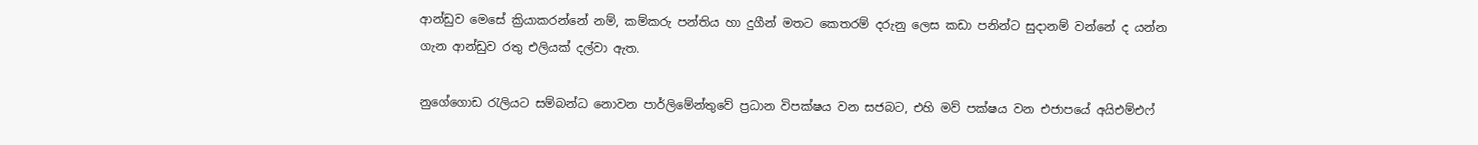ආන්ඩුව මෙසේ ක්‍රියාකරන්නේ නම්, කම්කරු පන්තිය හා දුගීන් මතට කෙතරම් දරුනු ලෙස කඩා පනින්ට සුදානම් වන්නේ ද යන්න ගැන ආන්ඩුව රතු එලියක් දල්වා ඇත.

නුගේගොඩ රැලියට සම්බන්ධ නොවන පාර්ලිමේන්තුවේ ප්‍රධාන විපක්ෂය වන සජබට, එහි මව් පක්ෂය වන එජාපයේ අයිඑම්එෆ්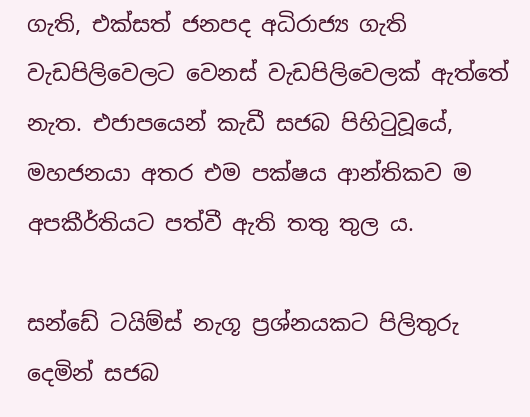ගැති, එක්සත් ජනපද අධිරාජ්‍ය ගැති වැඩපිලිවෙලට වෙනස් වැඩපිලිවෙලක් ඇත්තේ නැත. එජාපයෙන් කැඩී සජබ පිහිටුවූයේ, මහජනයා අතර එම පක්ෂය ආන්තිකව ම අපකීර්තියට පත්වී ඇති තතු තුල ය.

සන්ඩේ ටයිම්ස් නැගූ ප්‍රශ්නයකට පිලිතුරු දෙමින් සජබ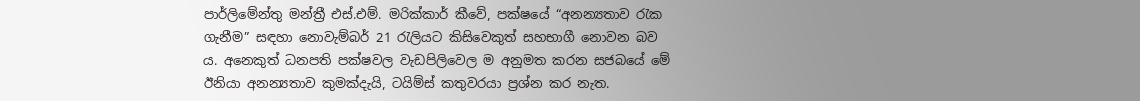පාර්ලිමේන්තු මන්ත්‍රී එස්.එම්. මරික්කාර් කීවේ, පක්ෂයේ “අනන්‍යතාව රැක ගැනීම” සඳහා නොවැම්බර් 21 රැලියට කිසිවෙකුත් සහභාගී නොවන බව ය. අනෙකුත් ධනපති පක්ෂවල වැඩපිලිවෙල ම අනුමත කරන සජබයේ මේ ඊනියා අනන්‍යතාව කුමක්දැයි, ටයිම්ස් කතුවරයා ප්‍රශ්න කර නැත.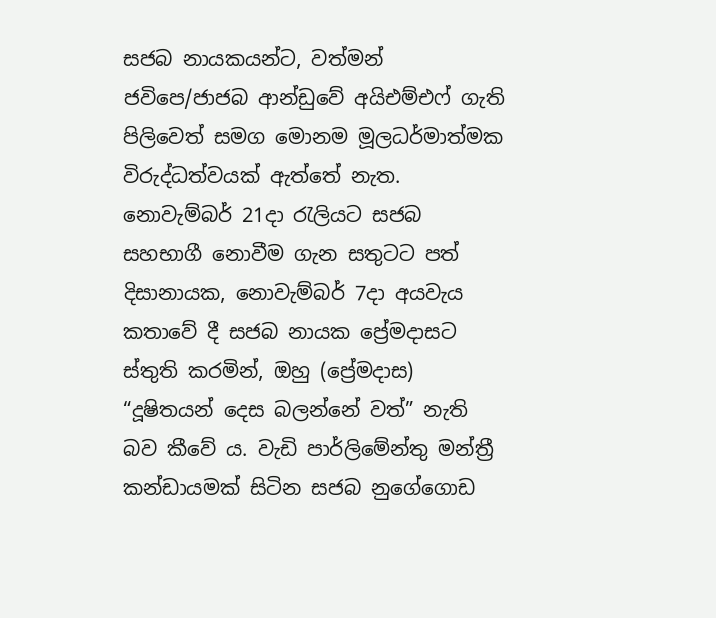සජබ නායකයන්ට, වත්මන් ජවිපෙ/ජාජබ ආන්ඩුවේ අයිඑම්එෆ් ගැති පිලිවෙත් සමග මොනම මූලධර්මාත්මක විරුද්ධත්වයක් ඇත්තේ නැත. නොවැම්බර් 21දා රැලියට සජබ සහභාගී නොවීම ගැන සතුටට පත් දිසානායක, නොවැම්බර් 7දා අයවැය කතාවේ දී සජබ නායක ප්‍රේමදාසට ස්තුති කරමින්, ඔහු (ප්‍රේමදාස) “දූෂිතයන් දෙස බලන්නේ වත්” නැති බව කීවේ ය. වැඩි පාර්ලිමේන්තු මන්ත්‍රී කන්ඩායමක් සිටින සජබ නුගේගොඩ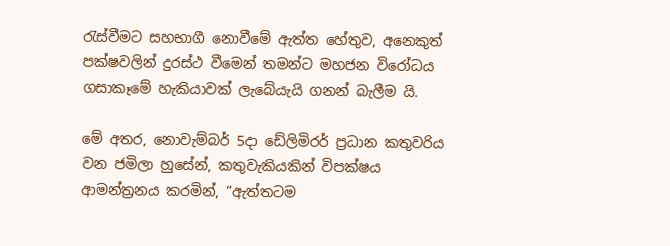රැස්වීමට සහභාගී නොවීමේ ඇත්ත හේතුව, අනෙකුත් පක්ෂවලින් දුරස්ථ වීමෙන් තමන්ට මහජන විරෝධය ගසාකෑමේ හැකියාවක් ලැබේයැයි ගනන් බැලීම යි.

මේ අතර, නොවැම්බර් 5දා ඩේලිමිරර් ප්‍රධාන කතුවරිය වන ජමිලා හුසේන්, කතුවැකියකින් විපක්ෂය ආමන්ත්‍රනය කරමින්, “ඇත්තටම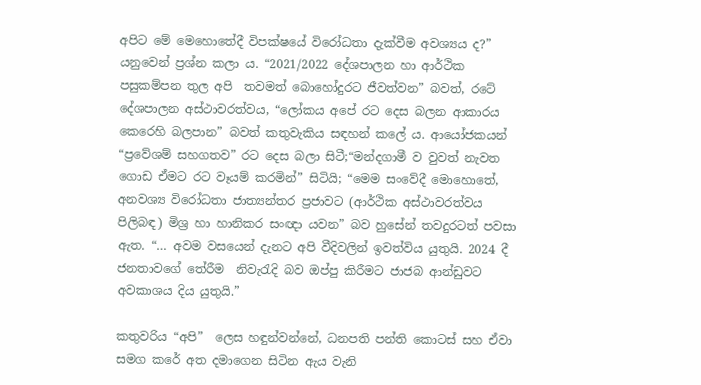අපිට මේ මෙහොතේදී විපක්ෂයේ විරෝධතා දැක්වීම අවශ්‍යය ද?” යනුවෙන් ප්‍රශ්න කලා ය. “2021/2022 දේශපාලන හා ආර්ථික පසුකම්පන තුල අපි  තවමත් බොහෝදුරට ජීවත්වන” බවත්, රටේ දේශපාලන අස්ථාවරත්වය, “ලෝකය අපේ රට දෙස බලන ආකාරය කෙරෙහි බලපාන” බවත් කතුවැකිය සඳහන් කලේ ය. ආයෝජකයන් “ප්‍රවේශම් සහගතව” රට දෙස බලා සිටී;“මන්දගාමී ව වුවත් නැවත ගොඩ ඒමට රට වෑයම් කරමින්” සිටියි; “මෙම සංවේදී මොහොතේ, අනවශ්‍ය විරෝධතා ජාත්‍යන්තර ප්‍රජාවට (ආර්ථික අස්ථාවරත්වය පිලිබඳ) මිශ්‍ර හා හානිකර සංඥා යවන” බව හුසේන් තවදුරටත් පවසා ඇත. “… අවම වසයෙන් දැනට අපි වීදිවලින් ඉවත්විය යුතුයි. 2024 දී ජනතාවගේ තේරීම  නිවැරැදි බව ඔප්පු කිරීමට ජාජබ ආන්ඩුවට අවකාශය දිය යුතුයි.”

කතුවරිය “අපි”  ලෙස හඳුන්වන්නේ, ධනපති පන්ති කොටස් සහ ඒවා සමග කරේ අත දමාගෙන සිටින ඇය වැනි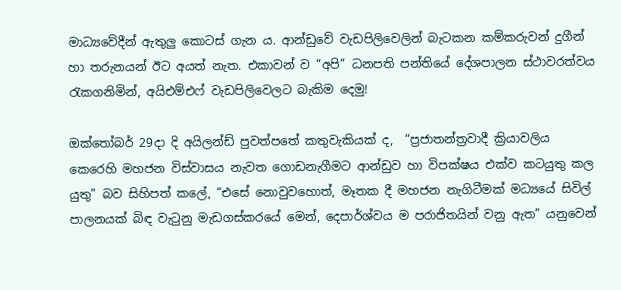මාධ්‍යවේදීන් ඇතුලු කොටස් ගැන ය. ආන්ඩුවේ වැඩපිලිවෙලින් බැටකන කම්කරුවන් දුගීන් හා තරුනයන් ඊට අයත් නැත. එකාවන් ව “අපි” ධනපති පන්තියේ දේශපාලන ස්ථාවරත්වය රැකගනිමින්, අයිඑම්එෆ් වැඩපිලිවෙලට බැකිම දෙමු!

ඔක්තෝබර් 29දා දි අයිලන්ඩ් පුවත්පතේ කතුවැකියක් ද,  “ප්‍රජාතන්ත්‍රවාදී ක්‍රියාවලිය කෙරෙහි මහජන විස්වාසය නැවත ගොඩනැගීමට ආන්ඩුව හා විපක්ෂය එක්ව කටයුතු කල යුතු” බව සිහිපත් කලේ, “එසේ නොවුවහොත්, මෑතක දී මහජන නැගිටීමක් මධ්‍යයේ සිවිල් පාලනයක් බිඳ වැටුනු මැඩගස්කරයේ මෙන්, දෙපාර්ශ්වය ම පරාජිතයින් වනු ඇත” යනුවෙන්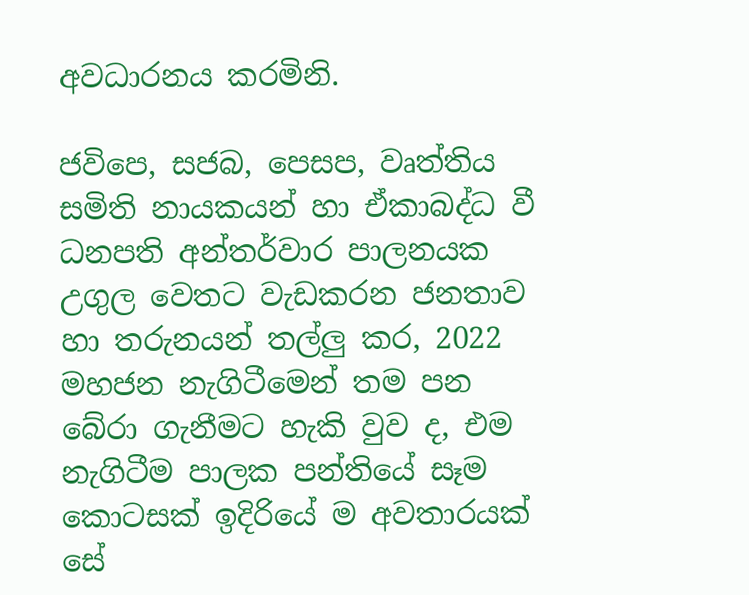අවධාරනය කරමිනි.

ජවිපෙ, සජබ, පෙසප, වෘත්තිය සමිති නායකයන් හා ඒකාබද්ධ වී ධනපති අන්තර්වාර පාලනයක උගුල වෙතට වැඩකරන ජනතාව හා තරුනයන් තල්ලු කර, 2022 මහජන නැගිටීමෙන් තම පන බේරා ගැනීමට හැකි වුව ද, එම නැගිටීම පාලක පන්තියේ සෑම කොටසක් ඉදිරියේ ම අවතාරයක් සේ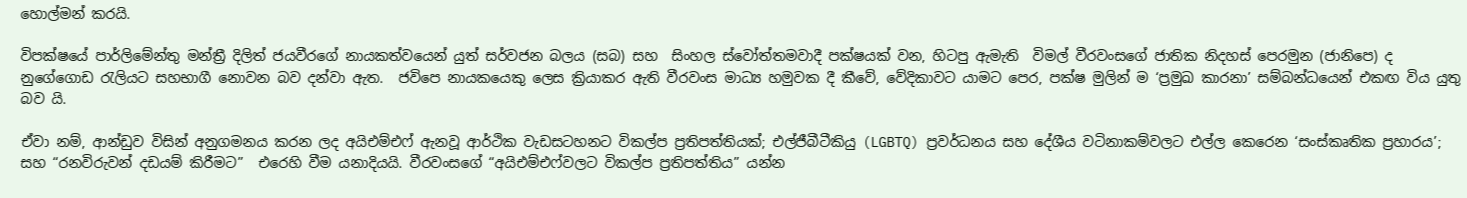හොල්මන් කරයි.

විපක්ෂයේ පාර්ලිමේන්තු මන්ත්‍රී දිලිත් ජයවීරගේ නායකත්වයෙන් යුත් සර්වජන බලය (සබ) සහ  සිංහල ස්වෝත්තමවාදී පක්ෂයක් වන, හිටපු ඇමැති  විමල් වීරවංසගේ ජාතික නිදහස් පෙරමුන (ජානිපෙ) ද නුගේගොඩ රැලියට සහභාගී නොවන බව දන්වා ඇත.  ජවිපෙ නායකයෙකු ලෙස ක්‍රියාකර ඇති වීරවංස මාධ්‍ය හමුවක දී කීවේ, වේදිකාවට යාමට පෙර, පක්ෂ මුලින් ම ‘ප්‍රමුඛ කාරනා’ සම්බන්ධයෙන් එකඟ විය යුතු බව යි.

ඒවා නම්, ආන්ඩුව විසින් අනුගමනය කරන ලද අයිඑම්එෆ් ඇනවූ ආර්ථික වැඩසටහනට විකල්ප ප්‍රතිපත්තියක්; එල්ජීබීටීකියු (LGBTQ) ප්‍රවර්ධනය සහ දේශීය වටිනාකම්වලට එල්ල කෙරෙන ‘සංස්කෘතික ප්‍රහාරය’; සහ “රනවිරුවන් දඩයම් කිරීමට”  එරෙහි වීම යනාදියයි. වීරවංසගේ “අයිඑම්එෆ්වලට විකල්ප ප්‍රතිපත්තිය” යන්න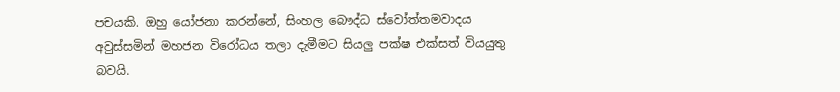පචයකි. ඔහු යෝජනා කරන්නේ, සිංහල බෞද්ධ ස්වෝත්තමවාදය අවුස්සමින් මහජන විරෝධය තලා දැමීමට සියලු පක්ෂ එක්සත් වියයුතු බවයි.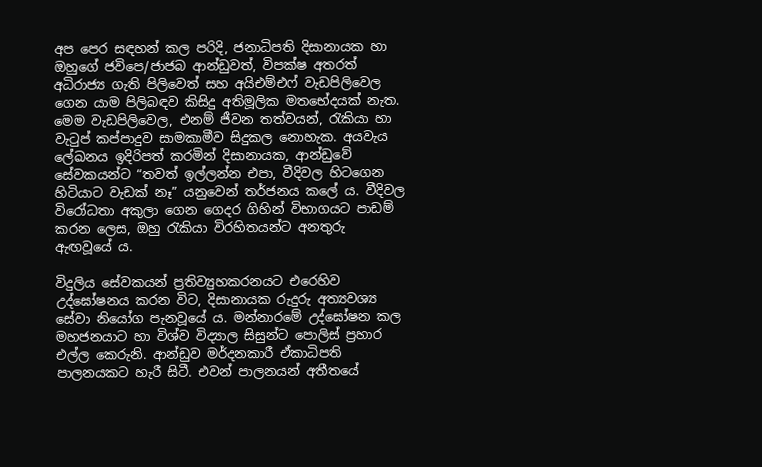අප පෙර සඳහන් කල පරිදි, ජනාධිපති දිසානායක හා ඔහුගේ ජවිපෙ/ජාජබ ආන්ඩුවත්, විපක්ෂ අතරත් අධිරාජ්‍ය ගැති පිලිවෙත් සහ අයිඑම්එෆ් වැඩපිලිවෙල ගෙන යාම පිලිබඳව කිසිදු අතිමූලික මතභේදයක් නැත. මෙම වැඩපිලිවෙල, එනම් ජීවන තත්වයන්, රැකියා හා වැටුප් කප්පාදුව සාමකාමීව සිදුකල නොහැක. අයවැය ලේඛනය ඉදිරිපත් කරමින් දිසානායක, ආන්ඩුවේ සේවකයන්ට “තවත් ඉල්ලන්න එපා, වීදිවල හිටගෙන හිටියාට වැඩක් නෑ” යනුවෙන් තර්ජනය කලේ ය. වීදිවල විරෝධතා අකුලා ගෙන ගෙදර ගිහින් විභාගයට පාඩම් කරන ලෙස, ඔහු රැකියා විරහිතයන්ට අනතුරු ඇඟවූයේ ය.

විදුලිය සේවකයන් ප්‍රතිව්‍යුහකරනයට එරෙහිව උද්ඝෝෂනය කරන විට, දිසානායක රුදුරු අත්‍යවශ්‍ය සේවා නියෝග පැනවූයේ ය. මන්නාරමේ උද්ඝෝෂන කල මහජනයාට හා විශ්ව විද්‍යාල සිසුන්ට පොලිස් ප්‍රහාර එල්ල කෙරුනි. ආන්ඩුව මර්දනකාරී ඒකාධිපති පාලනයකට හැරී සිටී. එවන් පාලනයන් අතීතයේ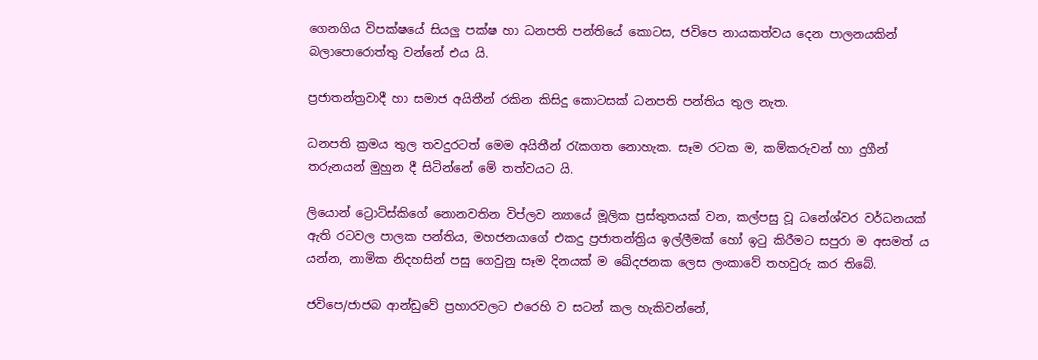ගෙනගිය විපක්ෂයේ සියලු පක්ෂ හා ධනපති පන්තියේ කොටස, ජවිපෙ නායකත්වය දෙන පාලනයකින් බලාපොරොත්තු වන්නේ එය යි.

ප්‍රජාතන්ත්‍රවාදී හා සමාජ අයිතීන් රකින කිසිදු කොටසක් ධනපති පන්තිය තුල නැත.

ධනපති ක්‍රමය තුල තවදුරටත් මෙම අයිතීන් රැකගත නොහැක. සෑම රටක ම, කම්කරුවන් හා දුගීන් තරුනයන් මුහුන දී සිටින්නේ මේ තත්වයට යි.

ලියොන් ට්‍රොට්ස්කිගේ නොනවතින විප්ලව න්‍යායේ මූලික ප්‍රස්තුතයක් වන, කල්පසු වූ ධනේශ්වර වර්ධනයක් ඇති රටවල පාලක පන්තිය, මහජනයාගේ එකදු ප්‍රජාතන්ත්‍රිය ඉල්ලීමක් හෝ ඉටු කිරීමට සපුරා ම අසමත් ය යන්න, නාමික නිදහසින් පසු ගෙවුනු සෑම දිනයක් ම ඛේදජනක ලෙස ලංකාවේ තහවුරු කර තිබේ.

ජවිපෙ/ජාජබ ආන්ඩුවේ ප්‍රහාරවලට එරෙහි ව සටන් කල හැකිවන්නේ,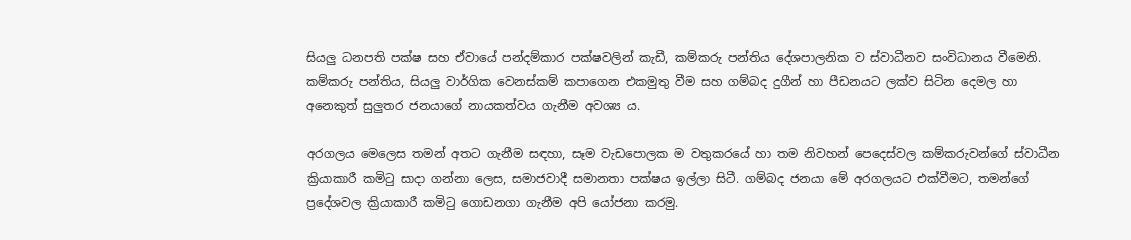සියලු ධනපති පක්ෂ සහ ඒවායේ පන්දම්කාර පක්ෂවලින් කැඩී, කම්කරු පන්තිය දේශපාලනික ව ස්වාධීනව සංවිධානය වීමෙනි. කම්කරු පන්තිය, සියලු වාර්ගික වෙනස්කම් කපාගෙන එකමුතු වීම සහ ගම්බද දුගීන් හා පීඩනයට ලක්ව සිටින දෙමල හා අනෙකුත් සුලුතර ජනයාගේ නායකත්වය ගැනීම අවශ්‍ය ය.

අරගලය මෙලෙස තමන් අතට ගැනීම සඳහා, සෑම වැඩපොලක ම වතුකරයේ හා තම නිවහන් පෙදෙස්වල කම්කරුවන්ගේ ස්වාධීන ක්‍රියාකාරී කමිටු සාදා ගන්නා ලෙස, සමාජවාදී සමානතා පක්ෂය ඉල්ලා සිටී. ගම්බද ජනයා මේ අරගලයට එක්වීමට, තමන්ගේ ප්‍රදේශවල ක්‍රියාකාරී කමිටු ගොඩනගා ගැනීම අපි යෝජනා කරමු.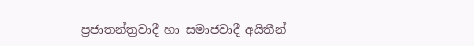ප්‍රජාතන්ත්‍රවාදී හා සමාජවාදී අයිතීන්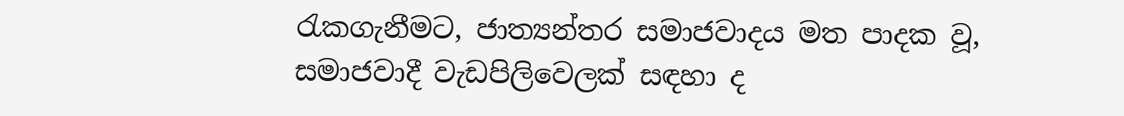රැකගැනීමට, ජාත්‍යන්තර සමාජවාදය මත පාදක වූ, සමාජවාදී වැඩපිලිවෙලක් සඳහා ද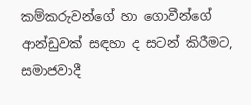කම්කරුවන්ගේ හා ගොවීන්ගේ ආන්ඩුවක් සඳහා ද සටන් කිරීමට, සමාජවාදී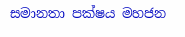සමානතා පක්ෂය මහජන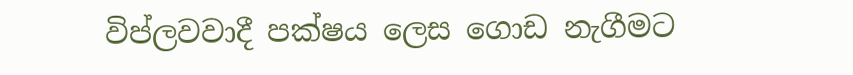විප්ලවවාදී පක්ෂය ලෙස ගොඩ නැගීමට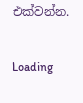එක්වන්න.

Loading